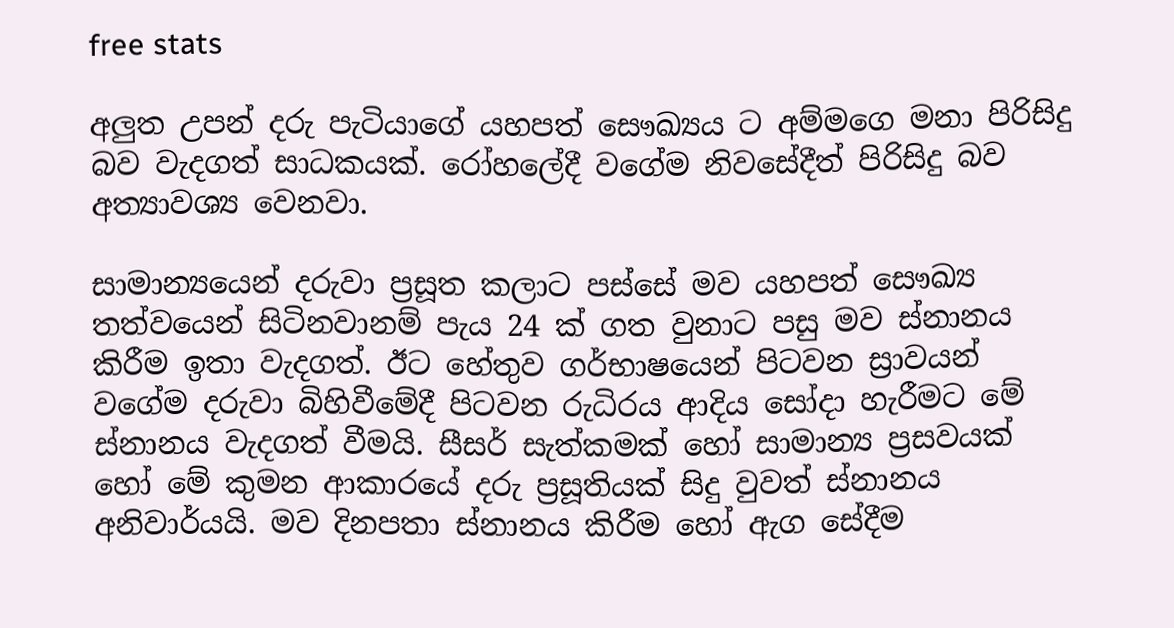free stats

අලු‍ත උපන් දරු පැටියාගේ යහපත් සෞඛ්‍යය ට අම්මගෙ මනා පිරිසිදු බව වැදගත් සාධකයක්. රෝහලේදී වගේම නිවසේදීත් පිරිසිදු බව අත්‍යාවශ්‍ය වෙනවා.

සාමාන්‍යයෙන් දරුවා ප්‍රසූත කලාට පස්සේ මව යහපත් සෞඛ්‍ය තත්වයෙන් සිටිනවානම් පැය 24 ක් ගත වුනාට පසු මව ස්නානය කිරීම ඉතා වැදගත්. ඊට හේතුව ගර්භාෂයෙන් පිටවන ස්‍රාවයන් වගේම දරුවා බිහිවීමේදී පිටවන රුධිරය ආදිය සෝදා හැරීමට මේ ස්නානය වැදගත් වීමයි. සීසර් සැත්කමක් හෝ සාමාන්‍ය ප්‍රසවයක් හෝ මේ කුමන ආකාරයේ දරු ප්‍රසූතියක් සිදු වුවත් ස්නානය අනිවාර්යයි. මව දිනපතා ස්නානය කිරීම හෝ ඇග සේදීම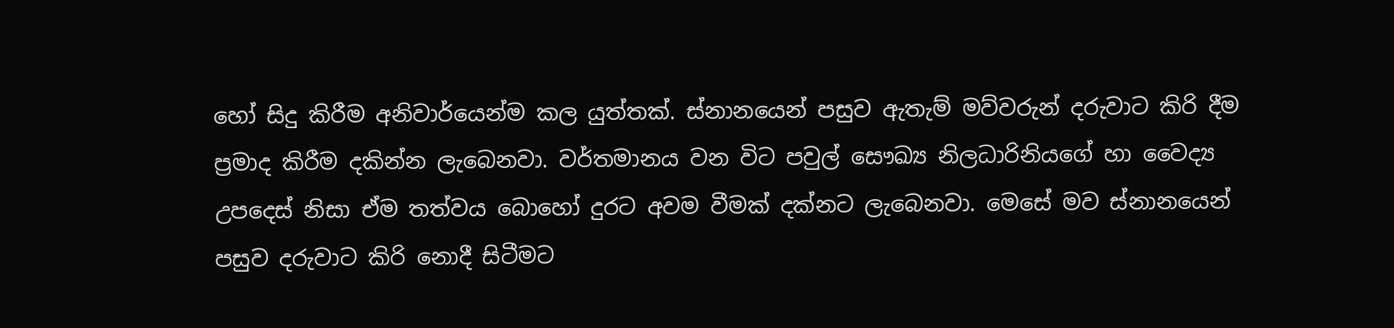හෝ සිදු කිරීම අනිවාර්යෙන්ම කල යුත්තක්. ස්නානයෙන් පසුව ඇතැම් මව්වරුන් දරුවාට කිරි දීම ප්‍රමාද කිරීම දකින්න ලැබෙනවා. වර්තමානය වන විට පවුල් සෞඛ්‍ය නිලධාරිනියගේ හා වෛද්‍ය උපදෙස් නිසා ඒම තත්වය බොහෝ දුරට අවම වීමක් දක්නට ලැබෙනවා. මෙසේ මව ස්නානයෙන් පසුව දරුවාට කිරි නොදී සිටීමට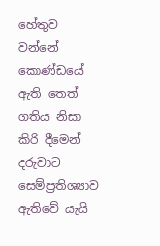හේතුව වන්නේ කොණ්ඩයේ ඇති තෙත් ගතිය නිසා කිරි දීමෙන් දරුවාට සෙම්ප්‍රතිශ්‍යාව ඇතිවේ යැයි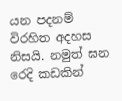යන පදනම් විරහිත අදහස නිසයි. නමුත් ඝන රෙදි කඩකින්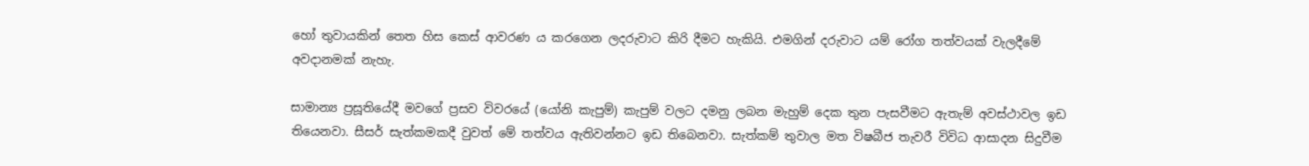හෝ තුවායකින් තෙත හිස කෙස් ආවරණ ය කරගෙන ලදරුවාට කිරි දීමට හැකියි. එමගින් දරුවාට යම් රෝග තත්වයක් වැලදීමේ අවදානමක් නැහැ.

සාමාන්‍ය ප්‍රසූතියේදී මවගේ ප්‍රසව විවරයේ (යෝනි කැපුම්) කැපුම් වලට දමනු ලබන මැහුම් දෙක තුන පැසවීමට ඇතැම් අවස්ථාවල ඉඩ තියෙනවා. සීසර් සැත්කමකදී වුවත් මේ තත්වය ඇතිවන්නට ඉඩ තිබෙනවා. සැත්කම් තුවාල මත විෂබීජ තැවරී විවිධ ආසාදන සිදුවීම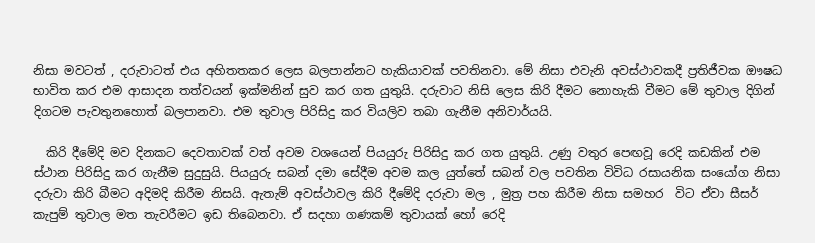නිසා මවටත් , දරුවාටත් එය අහිතතකර ලෙස බලපාන්නට හැකියාවක් පවතිනවා. මේ නිසා එවැනි අවස්ථාවකදී ප්‍රතිජීවක ඖෂධ භාවිත කර එම ආසාදන තත්වයන් ඉක්මනින් සුව කර ගත යුතුයි. දරුවාට නිසි ලෙස කිරි දීමට නොහැකි වීමට මේ තුවාල දිගින් දිගටම පැවතුනහොත් බලපානවා. එම තුවාල පිරිසිදු කර වියලිව තබා ගැනීම අනිවාර්යයි.

  කිරි දීමේදි මව දිනකට දෙවතාවක් වත් අවම වශයෙන් පියයුරු පිරිසිදු කර ගත යුතුයි. උණු වතුර පෙඟවූ රෙදි කඩකින් එම ස්ථාන පිරිසිදු කර ගැනීම සුදුසුයි. පියයුරු සබන් දමා සේදීම අවම කල යුත්තේ සබන් වල පවතින විවිධ රසායනික සංයෝග නිසා දරුවා කිරි බීමට අදිමදි කිරීම නිසයි. ඇතැම් අවස්ථාවල කිරි දීමේදි දරුවා මල , මුත්‍ර පහ කිරීම නිසා සමහර  විට ඒවා සීසර් කැපුම් තුවාල මත තැවරීමට ඉඩ තිබෙනවා. ඒ සදහා ගණකම් තුවායක් හෝ රෙදි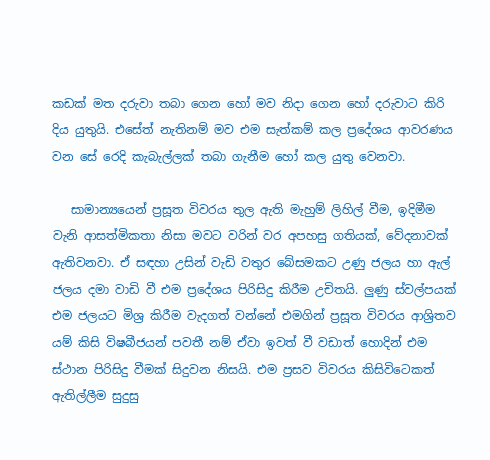කඩක් මත දරුවා තබා ගෙන හෝ මව නිදා ගෙන හෝ දරුවාට කිරි දිය යුතුයි. එසේත් නැතිනම් මව එම සැත්කම් කල ප්‍රදේශය ආවරණය වන සේ රෙදි කැබැල්ලක් තබා ගැනීම හෝ කල යුතු වෙනවා.

   සාමාන්‍යයෙන් ප්‍රසූත විවරය තුල ඇති මැහුම් ලිහිල් වීම, ඉදිමීම වැනි ආසත්මිකතා නිසා මවට වරින් වර අපහසු ගතියක්, වේදනාවක් ඇතිවනවා. ඒ සඳහා උසින් වැඩි වතුර බේසමකට උණු ජලය හා ඇල් ජලය දමා වාඩි වී එම ප්‍රදේශය පිරිසිදු කිරීම උචිතයි. ලු‍ණු ස්වල්පයක් එම ජලයට මිශ්‍ර කිරීම වැදගත් වන්නේ එමගින් ප්‍රසූත විවරය ආශ්‍රිතව යම් කිසි විෂබීජයන් පවතී නම් ඒවා ඉවත් වී වඩාත් හොදින් එම ස්ථාන පිරිසිදු වීමක් සිදුවන නිසයි. එම ප්‍රසව විවරය කිසිවිටෙකත් ඇතිල්ලීම සුදුසු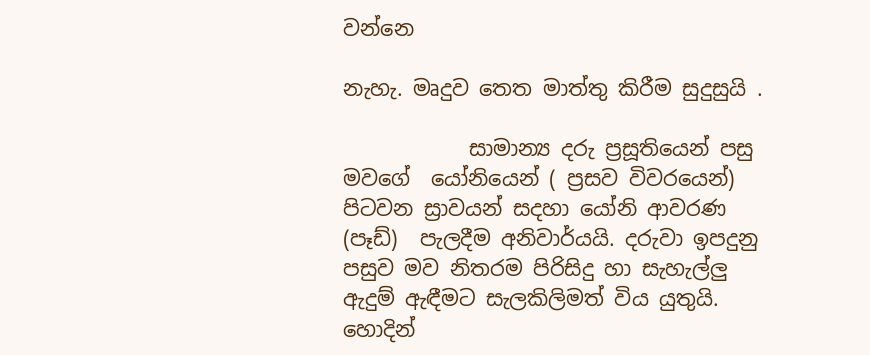වන්නෙ

නැහැ. මෘදුව තෙත මාත්තු කිරීම සුදුසුයි .

            සාමාන්‍ය දරු ප්‍රසූතියෙන් පසු මවගේ  යෝනියෙන් ( ප්‍රසව විවරයෙන්)  පිටවන ස්‍රාවයන් සදහා යෝනි ආවරණ (පෑඩ්)  පැලදීම අනිවාර්යයි. දරුවා ඉපදුනු පසුව මව නිතරම පිරිසිදු හා සැහැල්ලු‍ ඇදුම් ඇඳීමට සැලකිලිමත් විය යුතුයි. හොදින්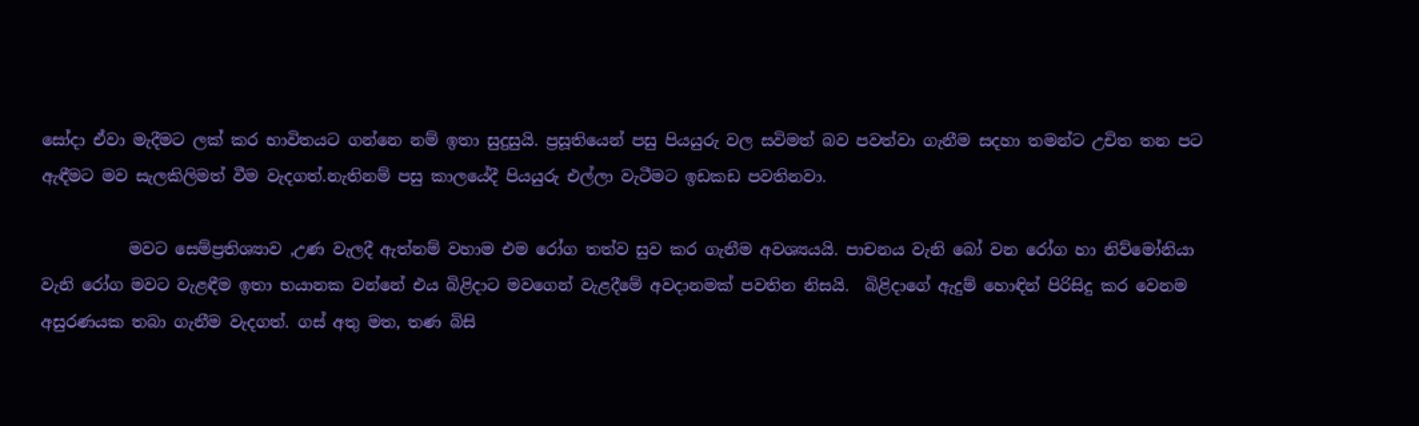සෝදා ඒවා මැදීමට ලක් කර භාවිතයට ගන්නෙ නම් ඉතා සුදුසුයි. ප්‍රසූතියෙන් පසු පියයුරු වල සවිමත් බව පවත්වා ගැනීම සදහා තමන්ට උචිත තන පට ඇඳීමට මව සැලකිලිමත් වීම වැදගත්.නැතිනම් පසු කාලයේදී පියයුරු එල්ලා වැටීමට ඉඩකඩ පවතිනවා.

           මවට සෙම්ප්‍රතිශ්‍යාව ,උණ වැලදී ඇත්නම් වහාම එම රෝග තත්ව සුව කර ගැනීම අවශ්‍යයයි. පාචනය වැනි බෝ වන රෝග හා නිව්මෝනියා වැනි රෝග මවට වැළඳීම ඉතා භයානක වන්නේ එය බිළිදාට මවගෙන් වැළදීමේ අවදානමක් පවතින නිසයි.  බිළිදාගේ ඇදුම් හොඳින් පිරිසිදු කර වෙනම අසුරණයක තබා ගැනීම වැදගත්. ගස් අතු මත, තණ බිසි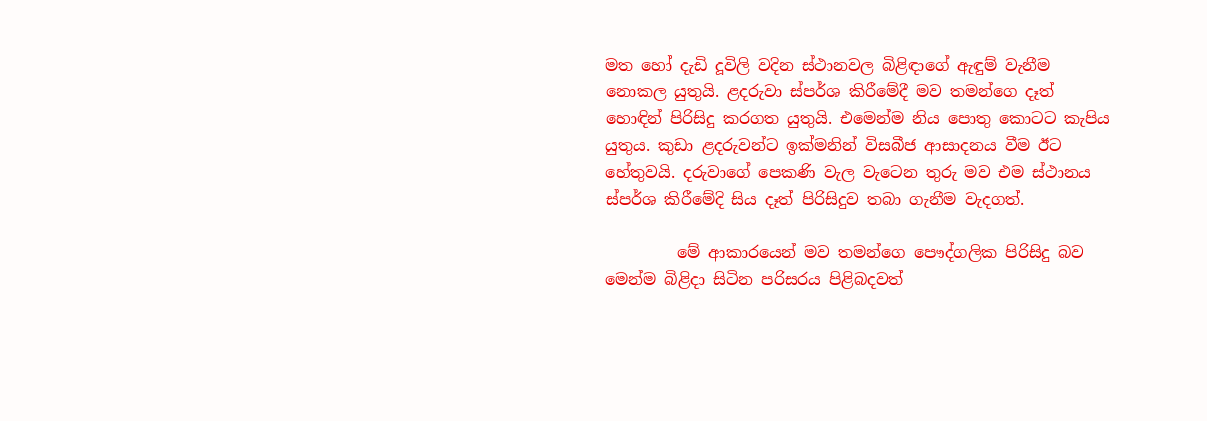මත හෝ දැඩි දූවිලි වදින ස්ථානවල බිළිඳාගේ ඇඳුම් වැනීම නොකල යුතුයි. ළදරුවා ස්පර්ශ කිරීමේදී මව තමන්ගෙ දෑත් හොඳින් පිරිසිදු කරගත යුතුයි. එමෙන්ම නිය පොතු කොටට කැපිය යුතුය. කුඩා ළදරුවන්ට ඉක්මනින් විසබීජ ආසාදනය වීම ඊට හේතුවයි. දරුවාගේ පෙකණි වැල වැටෙන තුරු මව එම ස්ථානය ස්පර්ශ කිරීමේදි සිය දෑත් පිරිසිදුව තබා ගැනීම වැදගත්.

         මේ ආකාරයෙන් මව තමන්ගෙ පෞද්ගලික පිරිසිදු බව මෙන්ම බිළිදා සිටින පරිසරය පිළිබදවත්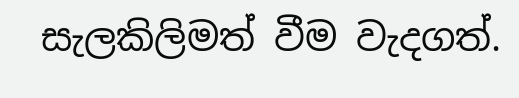සැලකිලිමත් වීම වැදගත්.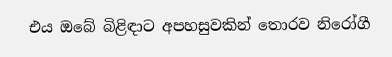එය ඔබේ බිළිඳාට අපහසුවකින් තොරව නිරෝගී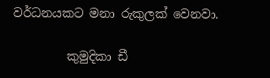වර්ධනයකට මනා රුකුලක් වෙනවා.

         කුමුදිකා ඩී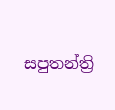සපුතන්ත්‍රි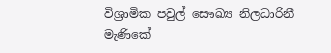විශ්‍රාමික පවුල් සෞඛ්‍ය නිලධාරිනී
මැණිකේ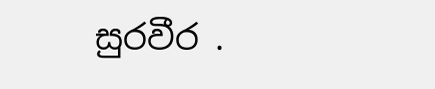සුරවීර .